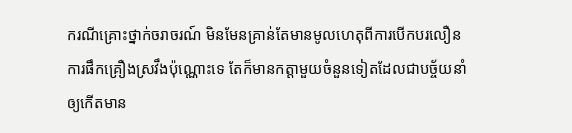ករណីគ្រោះថ្នាក់ចរាចរណ៍ មិនមែនគ្រាន់តែមានមូលហេតុពីការបើកបរលឿន ការផឹកគ្រឿងស្រវឹងប៉ុណ្ណោះទេ តែក៏មានកត្តាមួយចំនួនទៀតដែលជាបច្ច័យនាំឲ្យកើតមាន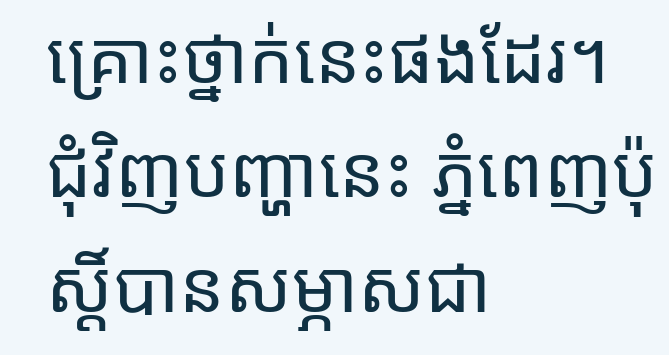គ្រោះថ្នាក់នេះផងដែរ។
ជុំវិញបញ្ហានេះ ភ្នំពេញប៉ុស្តិ៍បានសម្ភាសជា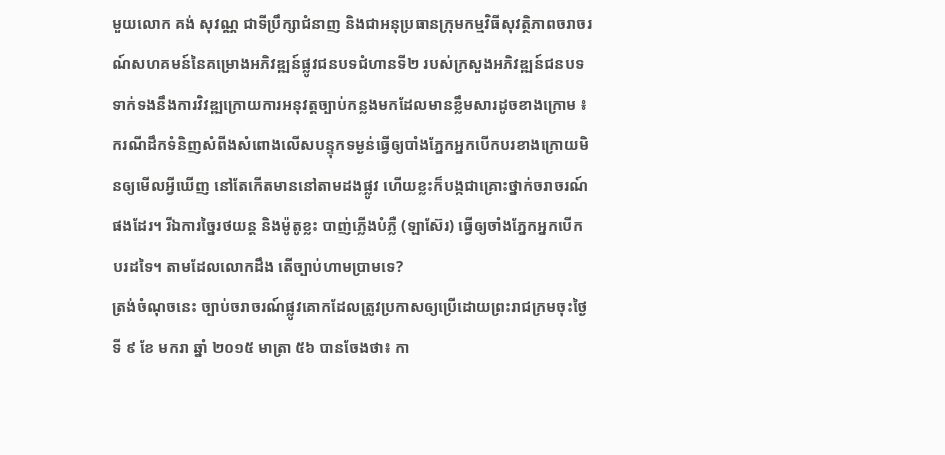មួយលោក គង់ សុវណ្ណ ជាទីប្រឹក្សាជំនាញ និងជាអនុប្រធានក្រុមកម្មវិធីសុវត្ថិភាពចរាចរណ៍សហគមន៍នៃគម្រោងអភិវឌ្ឍន៍ផ្លូវជនបទជំហានទី២ របស់ក្រសួងអភិវឌ្ឍន៍ជនបទទាក់ទងនឹងការវិវឌ្ឍក្រោយការអនុវត្តច្បាប់កន្លងមកដែលមានខ្លឹមសារដូចខាងក្រោម ៖
ករណីដឹកទំនិញសំពីងសំពោងលើសបន្ទុកទម្ងន់ធ្វើឲ្យបាំងភ្នែកអ្នកបើកបរខាងក្រោយមិនឲ្យមើលអ្វីឃើញ នៅតែកើតមាននៅតាមដងផ្លូវ ហើយខ្លះក៏បង្កជាគ្រោះថ្នាក់ចរាចរណ៍ផងដែរ។ រីឯការច្នៃរថយន្ត និងម៉ូតូខ្លះ បាញ់ភ្លើងបំភ្លឺ (ឡាស៊ែរ) ធ្វើឲ្យចាំងភ្នែកអ្នកបើកបរដទៃ។ តាមដែលលោកដឹង តើច្បាប់ហាមប្រាមទេ?
ត្រង់ចំណុចនេះ ច្បាប់ចរាចរណ៍ផ្លូវគោកដែលត្រូវប្រកាសឲ្យប្រើដោយព្រះរាជក្រមចុះថ្ងៃទី ៩ ខែ មករា ឆ្នាំ ២០១៥ មាត្រា ៥៦ បានចែងថា៖ កា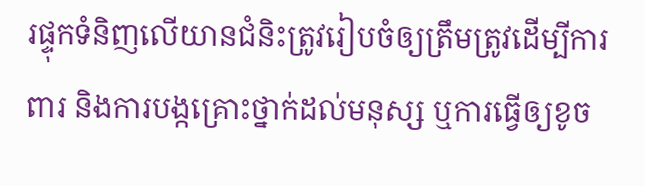រផ្ទុកទំនិញលើយានជំនិះត្រូវរៀបចំឲ្យត្រឹមត្រូវដើម្បីការពារ និងការបង្កគ្រោះថ្នាក់ដល់មនុស្ស ឬការធ្វើឲ្យខូច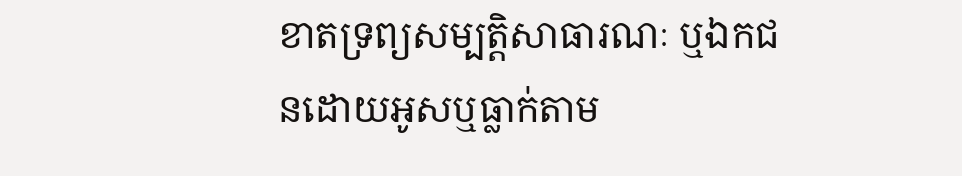ខាតទ្រព្យសម្បត្តិសាធារណៈ ឬឯកជនដោយអូសឬធ្លាក់តាម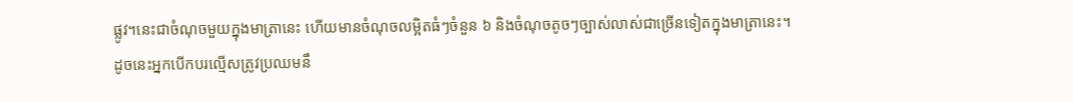ផ្លូវ។នេះជាចំណុចមួយក្នុងមាត្រានេះ ហើយមានចំណុចលម្អិតធំៗចំនួន ៦ និងចំណុចតូចៗច្បាស់លាស់ជាច្រើនទៀតក្នុងមាត្រានេះ។
ដូចនេះអ្នកបើកបរល្មើសត្រូវប្រឈមនឹ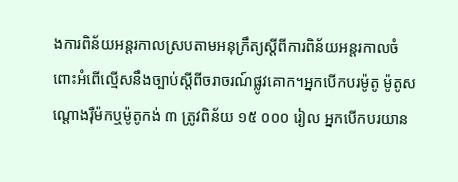ងការពិន័យអន្តរកាលស្របតាមអនុក្រឹត្យស្តីពីការពិន័យអន្តរកាលចំពោះអំពើល្មើសនឹងច្បាប់ស្តីពីចរាចរណ៍ផ្លូវគោក។អ្នកបើកបរម៉ូតូ ម៉ូតូសណ្តោងរ៉ឺម៉កឬម៉ូតូកង់ ៣ ត្រូវពិន័យ ១៥ ០០០ រៀល អ្នកបើកបរយាន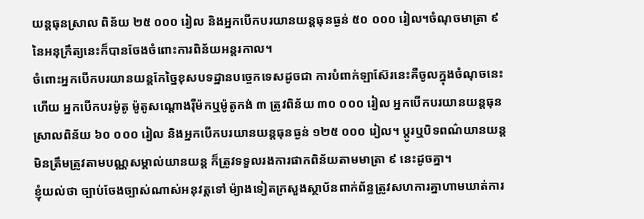យន្តធុនស្រាល ពិន័យ ២៥ ០០០ រៀល និងអ្នកបើកបរយានយន្តធុនធ្ងន់ ៥០ ០០០ រៀល។ចំណុចមាត្រា ៩ នៃអនុក្រឹត្យនេះក៏បានចែងចំពោះការពិន័យអន្តរកាល។
ចំពោះអ្នកបើកបរយានយន្តកែច្នៃខុសបទដ្ឋានបច្ចេកទេសដូចជា ការបំពាក់ឡាស៊ែរនេះគឺចូលក្នុងចំណុចនេះហើយ អ្នកបើកបរម៉ូតូ ម៉ូតូសណ្តោងរ៉ឺម៉កឬម៉ូតូកង់ ៣ ត្រូវពិន័យ ៣០ ០០០ រៀល អ្នកបើកបរយានយន្តធុនស្រាលពិន័យ ៦០ ០០០ រៀល និងអ្នកបើកបរយានយន្តធុនធ្ងន់ ១២៥ ០០០ រៀល។ ប្តូរឬបិទពណ៌យានយន្តមិនត្រឹមត្រូវតាមបណ្ណសម្គាល់យានយន្ត ក៏ត្រូវទទួលរងការផាកពិន័យតាមមាត្រា ៩ នេះដូចគ្នា។
ខ្ញុំយល់ថា ច្បាប់ចែងច្បាស់ណាស់អនុវត្តទៅ ម៉្យាងទៀតក្រសួងស្ថាប័នពាក់ព័ន្ធត្រូវសហការគ្នាហាមឃាត់ការ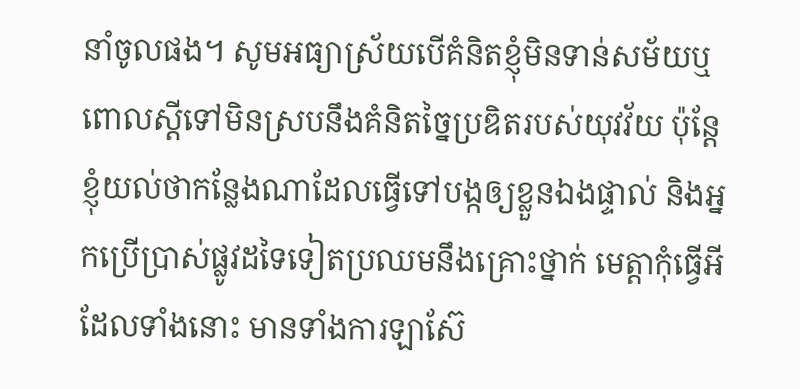នាំចូលផង។ សូមអធ្យាស្រ័យបើគំនិតខ្ញុំមិនទាន់សម័យឬពោលស្តីទៅមិនស្របនឹងគំនិតច្នៃប្រឌិតរបស់យុវវ័យ ប៉ុន្តែខ្ញុំយល់ថាកន្លែងណាដែលធ្វើទៅបង្កឲ្យខ្លួនឯងផ្ទាល់ និងអ្នកប្រើប្រាស់ផ្លូវដទៃទៀតប្រឈមនឹងគ្រោះថ្នាក់ មេត្តាកុំធ្វើអី ដែលទាំងនោះ មានទាំងការឡាស៊ែ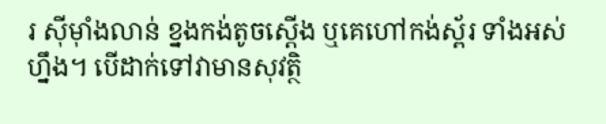រ ស៊ីម៉ាំងលាន់ ខ្នងកង់តូចស្តើង ឬគេហៅកង់ស្ព័រ ទាំងអស់ហ្នឹង។ បើដាក់ទៅវាមានសុវត្ថិ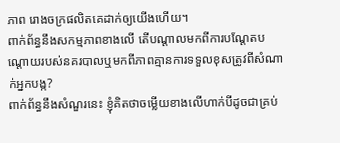ភាព រោងចក្រផលិតគេដាក់ឲ្យយើងហើយ។
ពាក់ព័ន្ធនឹងសកម្មភាពខាងលើ តើបណ្តាលមកពីការបណ្តែតបណ្តោយរបស់នគរបាលឬមកពីភាពគ្មានការទទួលខុសត្រូវពីសំណាក់អ្នកបង្ក?
ពាក់ព័ន្ធនឹងសំណួរនេះ ខ្ញុំគិតថាចម្លើយខាងលើហាក់បីដូចជាគ្រប់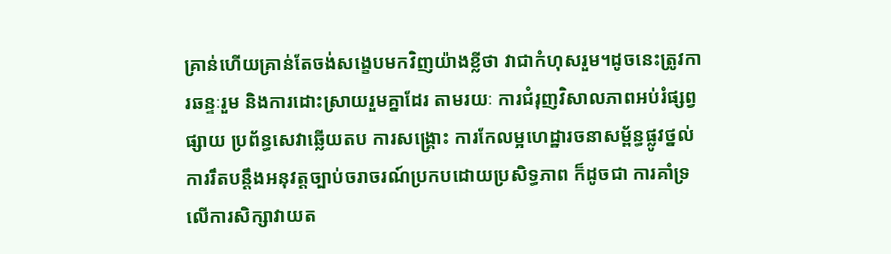គ្រាន់ហើយគ្រាន់តែចង់សង្ខេបមកវិញយ៉ាងខ្លីថា វាជាកំហុសរួម។ដូចនេះត្រូវការឆន្ទៈរួម និងការដោះស្រាយរួមគ្នាដែរ តាមរយៈ ការជំរុញវិសាលភាពអប់រំផ្សព្វផ្សាយ ប្រព័ន្ធសេវាឆ្លើយតប ការសង្គ្រោះ ការកែលម្អហេដ្ឋារចនាសម្ព័ន្ធផ្លូវថ្នល់ ការរឹតបន្តឹងអនុវត្តច្បាប់ចរាចរណ៍ប្រកបដោយប្រសិទ្ធភាព ក៏ដូចជា ការគាំទ្រលើការសិក្សាវាយត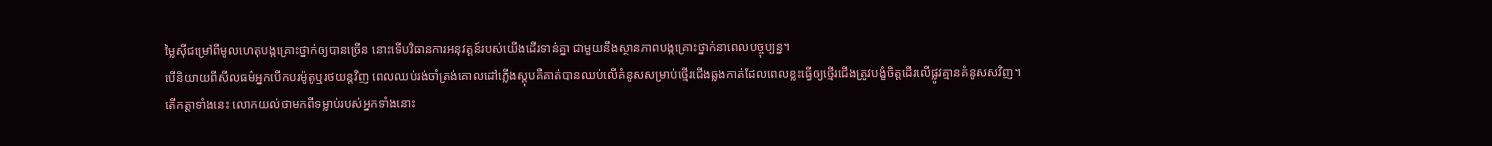ម្លៃស៊ីជម្រៅពីមូលហេតុបង្កគ្រោះថ្នាក់ឲ្យបានច្រើន នោះទើបវិធានការអនុវត្តន៍របស់យើងដើរទាន់គ្នា ជាមួយនឹងស្ថានភាពបង្កគ្រោះថ្នាក់នាពេលបច្ចុប្បន្ន។
បើនិយាយពីសីលធម៌អ្នកបើកបរម៉ូតូឬរថយន្តវិញ ពេលឈប់រង់ចាំត្រង់គោលដៅភ្លើងស្តុបគឺគាត់បានឈប់លើគំនូសសម្រាប់ថ្មើរជើងឆ្លងកាត់ដែលពេលខ្លះធ្វើឲ្យថ្មើរជើងត្រូវបង្ខំចិត្តដើរលើផ្លូវគ្មានគំនូសសវិញ។
តើកត្តាទាំងនេះ លោកយល់ថាមកពីទម្លាប់របស់អ្នកទាំងនោះ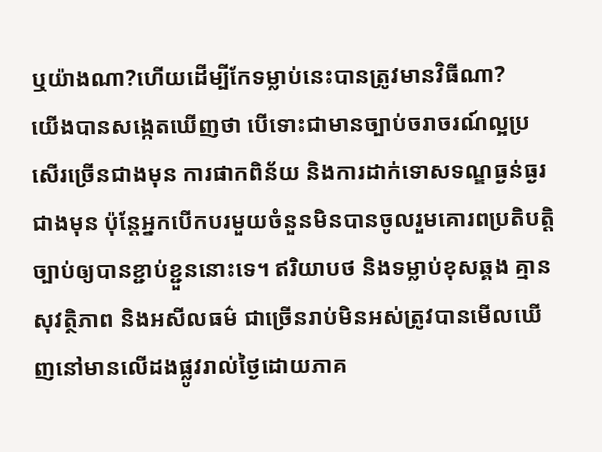ឬយ៉ាងណា?ហើយដើម្បីកែទម្លាប់នេះបានត្រូវមានវិធីណា?
យើងបានសង្កេតឃើញថា បើទោះជាមានច្បាប់ចរាចរណ៍ល្អប្រសើរច្រើនជាងមុន ការផាកពិន័យ និងការដាក់ទោសទណ្ឌធ្ងន់ធ្ងរជាងមុន ប៉ុន្តែអ្នកបើកបរមួយចំនួនមិនបានចូលរួមគោរពប្រតិបត្តិច្បាប់ឲ្យបានខ្ជាប់ខ្ជួននោះទេ។ ឥរិយាបថ និងទម្លាប់ខុសឆ្គង គ្មានសុវត្ថិភាព និងអសីលធម៌ ជាច្រើនរាប់មិនអស់ត្រូវបានមើលឃើញនៅមានលើដងផ្លូវរាល់ថ្ងៃដោយភាគ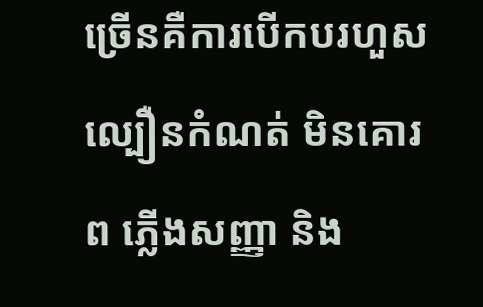ច្រើនគឺការបើកបរហួសល្បឿនកំណត់ មិនគោរព ភ្លើងសញ្ញា និង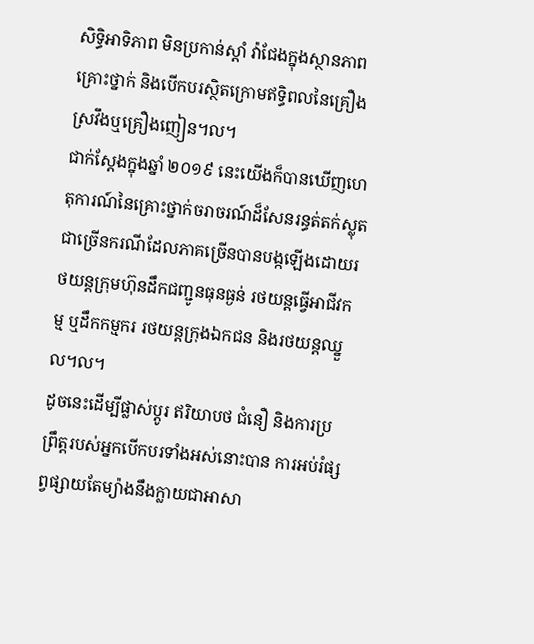សិទ្ធិអាទិភាព មិនប្រកាន់ស្តាំ វ៉ាជែងក្នុងស្ថានភាពគ្រោះថ្នាក់ និងបើកបរស្ថិតក្រោមឥទ្ធិពលនៃគ្រឿងស្រវឹងឬគ្រឿងញៀន។ល។
ជាក់ស្តែងក្នុងឆ្នាំ ២០១៩ នេះយើងក៏បានឃើញហេតុការណ៍នៃគ្រោះថ្នាក់ចរាចរណ៍ដ៏សែនរន្ធត់តក់ស្លុតជាច្រើនករណីដែលភាគច្រើនបានបង្កឡើងដោយរថយន្តក្រុមហ៊ុនដឹកជញ្ជូនធុនធ្ងន់ រថយន្តធ្វើអាជីវកម្ម ឬដឹកកម្មករ រថយន្តក្រុងឯកជន និងរថយន្តឈ្នួល។ល។
ដូចនេះដើម្បីផ្លាស់ប្តូរ ឥរិយាបថ ជំនឿ និងការប្រព្រឹត្តរបស់អ្នកបើកបរទាំងអស់នោះបាន ការអប់រំផ្សព្វផ្សាយតែម្យ៉ាងនឹងក្លាយជាអាសា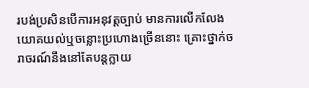របង់ប្រសិនបើការអនុវត្តច្បាប់ មានការលើកលែងយោគយល់ឬចន្លោះប្រហោងច្រើននោះ គ្រោះថ្នាក់ចរាចរណ៍នឹងនៅតែបន្តក្លាយ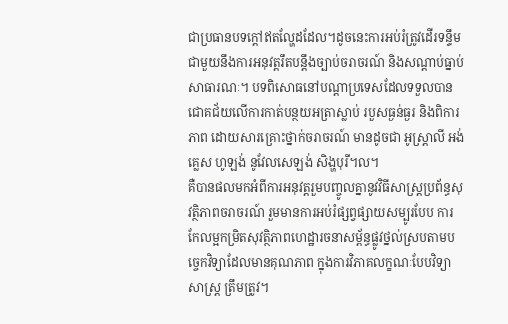ជាប្រធានបទក្តៅឥតល្ហែដដែល។ដូចនេះការអប់រំត្រូវដើរទន្ទឹមជាមួយនឹងការអនុវត្តរឹតបន្តឹងច្បាប់ចរាចរណ៍ និងសណ្តាប់ធ្នាប់សាធារណៈ។ បទពិសោធនៅបណ្តាប្រទេសដែលទទួលបានជោគជ័យលើការកាត់បន្ថយអត្រាស្លាប់ របួសធ្ងន់ធ្ងរ និងពិការភាព ដោយសារគ្រោះថ្នាក់ចរាចរណ៍ មានដូចជា អូស្ត្រាលី អង់គ្លេស ហូឡង់ នូវែលសេឡង់ សិង្ហបុរី។ល។
គឺបានផលមកអំពីការអនុវត្តរួមបញ្ចូលគ្នានូវវិធីសាស្ត្រប្រព័ន្ធសុវត្ថិភាពចរាចរណ៍ រួមមានការអប់រំផ្សព្វផ្សាយសម្បូរបែប ការកែលម្អកម្រិតសុវត្ថិភាពហេដ្ឋារចនាសម្ព័ន្ធផ្លូវថ្នល់ស្របតាមបច្ចេកវិទ្យាដែលមានគុណភាព ក្នុងការវិភាគលក្ខណៈបែបវិទ្យាសាស្រ្ត ត្រឹមត្រូវ។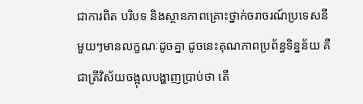ជាការពិត បរិបទ និងស្ថានភាពគ្រោះថ្នាក់ចរាចរណ៍ប្រទេសនីមួយៗមានលក្ខណៈដូចគ្នា ដូចនេះគុណភាពប្រព័ន្ធទិន្នន័យ គឺជាត្រីវិស័យចង្អុលបង្ហាញប្រាប់ថា តើ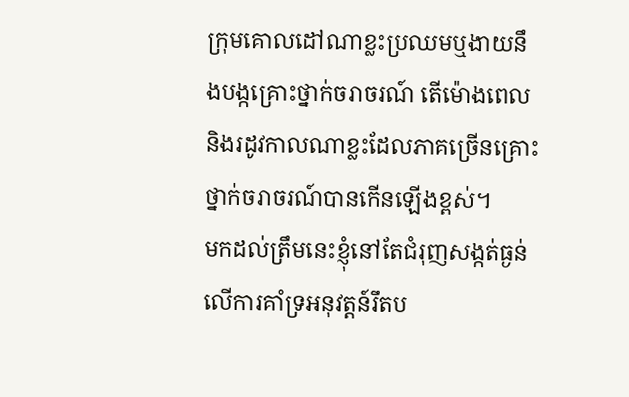ក្រុមគោលដៅណាខ្លះប្រឈមឬងាយនឹងបង្កគ្រោះថ្នាក់ចរាចរណ៍ តើម៉ោងពេល និងរដូវកាលណាខ្លះដែលភាគច្រើនគ្រោះថ្នាក់ចរាចរណ៍បានកើនឡើងខ្ពស់។
មកដល់ត្រឹមនេះខ្ញុំនៅតែជំរុញសង្កត់ធ្ងន់លើការគាំទ្រអនុវត្តន៍រឹតប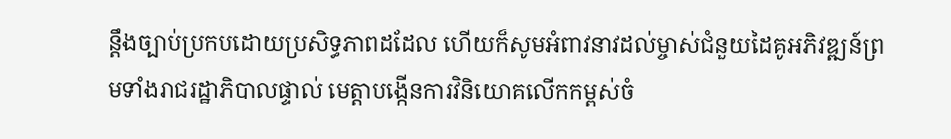ន្តឹងច្បាប់ប្រកបដោយប្រសិទ្ធភាពដដែល ហើយក៏សូមអំពាវនាវដល់ម្ចាស់ជំនួយដៃគូអភិវឌ្ឍន៍ព្រមទាំងរាជរដ្ឋាភិបាលផ្ទាល់ មេត្តាបង្កើនការវិនិយោគលើកកម្ពស់ចំ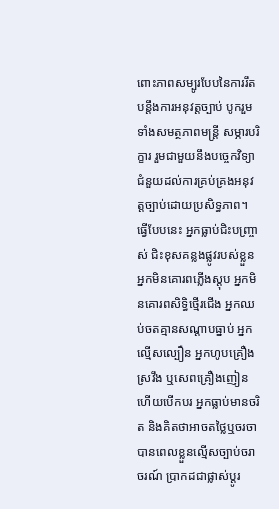ពោះភាពសម្បូរបែបនៃការរឹតបន្តឹងការអនុវត្តច្បាប់ បូករួមទាំងសមត្ថភាពមន្ត្រី សម្ភារបរិក្ខារ រួមជាមួយនឹងបច្ចេកវិទ្យាជំនួយដល់ការគ្រប់គ្រងអនុវត្តច្បាប់ដោយប្រសិទ្ធភាព។
ធ្វើបែបនេះ អ្នកធ្លាប់ជិះបញ្ច្រាស់ ជិះខុសគន្លងផ្លូវរបស់ខ្លួន អ្នកមិនគោរពភ្លើងស្តុប អ្នកមិនគោរពសិទ្ធិថ្មើរជើង អ្នកឈប់ចតគ្មានសណ្តាបធ្នាប់ អ្នកល្មើសល្បឿន អ្នកហូបគ្រឿងស្រវឹង ឬសេពគ្រឿងញៀនហើយបើកបរ អ្នកធ្លាប់មានចរិត និងគិតថាអាចតថ្លៃឬចរចាបានពេលខ្លួនល្មើសច្បាប់ចរាចរណ៍ ប្រាកដជាផ្លាស់ប្តូរ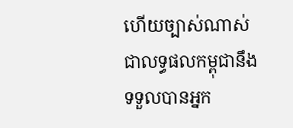ហើយច្បាស់ណាស់ ជាលទ្ធផលកម្ពុជានឹងទទួលបានអ្នក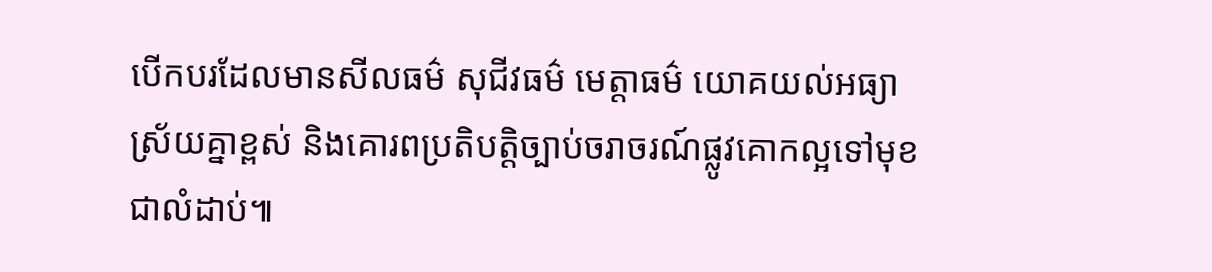បើកបរដែលមានសីលធម៌ សុជីវធម៌ មេត្តាធម៌ យោគយល់អធ្យាស្រ័យគ្នាខ្ពស់ និងគោរពប្រតិបត្តិច្បាប់ចរាចរណ៍ផ្លូវគោកល្អទៅមុខជាលំដាប់៕